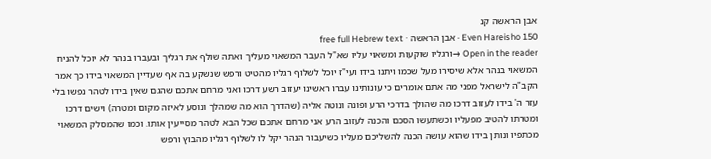אבן הראשה קנ
Even Hareisho 150 · אבן הראשה · free full Hebrew text
Open in the reader →ורגליו שוקעות ומשאוי עליו שא"ל העבר המשאוי מעליך ואתה שולף את רגליך ובעברו בנהר לא יוכל להניח המשאוי בנהר אלא שיסירו מעל שכמו ויתנו בידו ועי"ז יוכל לשלוף רגליו מהטיט ורפש שנשקע בה אף שעדיין המשאוי בידו כך אמר הקב"ה לישראל מפני מה אתם אומרים כי עונותינו עברו ראשינו יעזוב רשע דרכו ואני מרחם אתכם שהגם שאין בידו לטהר נפשו בלי עזר ה' בידו לעזוב דרכו מה שהולך בדרכי הרע ופונה ונוטה אליה (שהדרך הוא מה שמהלך ונוסע לאיזה מקום ומטרה) וישים דרכו ומטרתו להטיב מפעליו וכשתעשו הסכם והכנה לעזוב הרע אני מרחם אתכם שכל הבא לטהר מסייעין אותו. וכמו שהמסלק המשאוי מכתפיו ונותן בידו שהוא עושה הכנה להשליכם מעליו כשיעבור הנהר יקל לו לשלוף רגליו מהבוץ ורפש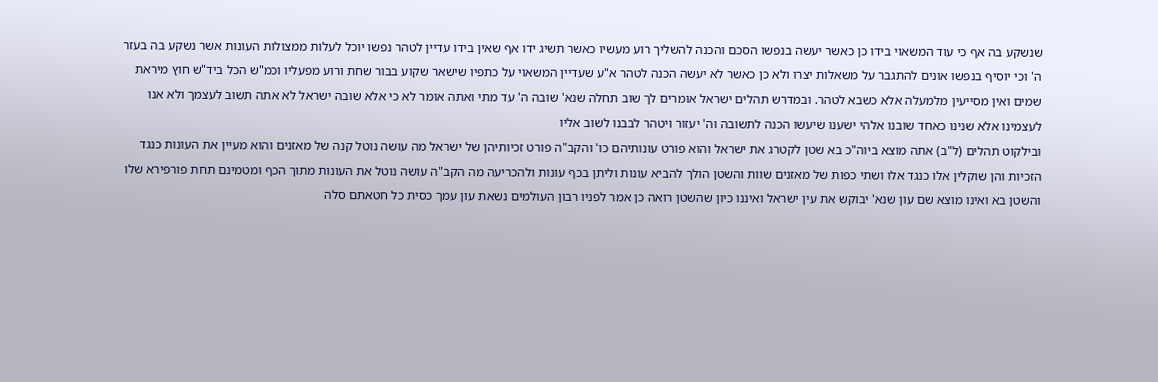שנשקע בה אף כי עוד המשאוי בידו כן כאשר יעשה בנפשו הסכם והכנה להשליך רוע מעשיו כאשר תשיג ידו אף שאין בידו עדיין לטהר נפשו יוכל לעלות ממצולות העונות אשר נשקע בה בעזר ה' וכי יוסיף בנפשו אונים להתגבר על משאלות יצרו ולא כן כאשר לא יעשה הכנה לטהר א"ע שעדיין המשאוי על כתפיו שישאר שקוע בבור שחת ורוע מפעליו וכמ"ש הכל ביד"ש חוץ מיראת שמים ואין מסייעין מלמעלה אלא כשבא לטהר. ובמדרש תהלים ישראל אומרים לך שוב תחלה שנא' שובה ה' עד מתי ואתה אומר לא כי אלא שובה ישראל לא אתה תשוב לעצמך ולא אנו לעצמינו אלא שנינו כאחד שובנו אלהי ישענו שיעשו הכנה לתשובה וה' יעזור ויטהר לבבנו לשוב אליו
ובילקוט תהלים (ל"ב) אתה מוצא ביוה"כ בא שטן לקטרג את ישראל והוא פורט עונותיהם כו' והקב"ה פורט זכיותיהן של ישראל מה עושה נוטל קנה של מאזנים והוא מעיין את העונות כנגד הזכיות והן שוקלין אלו כנגד אלו ושתי כפות של מאזנים שוות והשטן הולך להביא עונות וליתן בכף עונות ולהכריעה מה הקב"ה עושה נוטל את העונות מתוך הכף ומטמינם תחת פורפירא שלו והשטן בא ואינו מוצא שם עון שנא' יבוקש את עין ישראל ואיננו כיון שהשטן רואה כן אמר לפניו רבון העולמים נשאת עון עמך כסית כל חטאתם סלה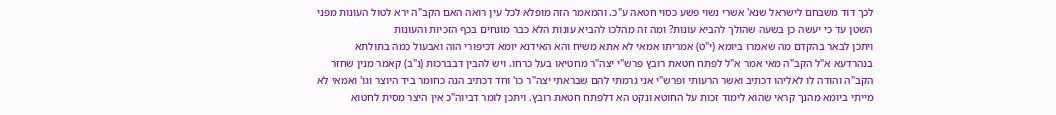לכך דוד משבחם לישראל שנא' אשרי נשוי פשע כסוי חטאה ע"כ. והמאמר הזה מופלא לכל עין רואה האם הקב"ה ירא לטול העונות מפני השטן עד כי יעשה כן בשעה שהולך להביא עונות? ומה זה מהלכו להביא עונות הלא כבר מונחים בכף הזכיות והעונות
ויתכן לבאר בהקדם מה שאמרו ביומא (י"ט) אמריתו אמאי לא אתא משיח והא האידנא יומא דכיפורי הוה ואבעול כמה בתולתא בנהרדעא א"ל הקב"ה מאי אמר א"ל לפתח חטאת רובץ פרש"י יצה"ר מחטיאו בעל כרחו. ויש להבין דבברכות (נ"ב) קאמר מנין שחזר הקב"ה והודה לו לאליהו דכתיב ואשר הרעותי ופרש"י אני גרמתי להם שבראתי יצה"ר כו' וחד דכתיב הנה כחומר ביד היוצר וגו' ואמאי לא מייתי ביומא מהנך קראי שהוא לימוד זכות על החוטא ונקט הא דלפתח חטאת רובץ. ויתכן לומר דביוה"כ אין היצר מסית לחטוא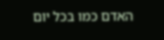האדם כמו בכל יום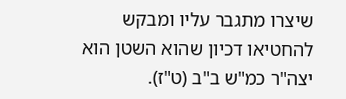שיצרו מתגבר עליו ומבקש להחטיאו דכיון שהוא השטן הוא יצה"ר כמ"ש ב"ב (ט"ז).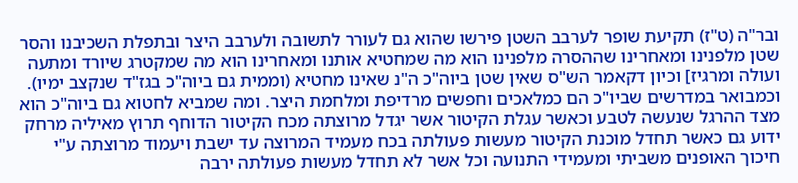ובר"ה (ט"ז) תקיעת שופר לערבב השטן פירשו שהוא גם לעורר לתשובה ולערבב היצר ובתפלת השכיבנו והסר שטן מלפנינו ומאחרינו שההסרה מלפנינו הוא מה שמחטיא אותנו ומאחרינו הוא מה שמקטרג שיורד ומתעה ועולה ומרגיז] וכיון דקאמר הש"ס שאין שטן ביוה"כ ה"נ שאינו מחטיא (וממית גם ביוה"כ בגז"ד שנקצב ימיו). וכמבואר במדרשים שביו"כ הם כמלאכים וחפשים מרדיפת ומלחמת היצר. ומה שמביא לחטוא גם ביוה"כ הוא מצד ההרגל שנעשה לטבע וכאשר עגלת הקיטור אשר יגדל מרוצתה מכח הקיטור הדוחף תרוץ מאיליה מרחק ידוע גם כאשר תחדל מוכנת הקיטור מעשות פעולתה בכח מעמיד המרוצה עד ישבת ויעמוד מרוצתה ע"י חיכוך האופנים משביתי ומעמידי התנועה וכל אשר לא תחדל מעשות פעולתה ירבה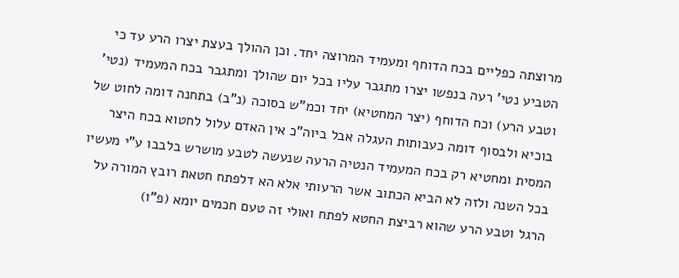מרוצתה כפליים בכח הדוחף ומעמיד המרוצה יחד. וכן ההולך בעצת יצרו הרע עד כי הטביע נטי' רעה בנפשו יצרו מתגבר עליו בכל יום שהולך ומתגבר בכח המעמיד (נטי' וטבע הרע) וכח הדוחף (יצר המחטיא) יחד וכמ"ש בסוכה (נ"ב) בתחנה דומה לחוט של בוכיא ולבסוף דומה כעבותות העגלה אבל ביוה"כ אין האדם עלול לחטוא בכח היצר המסית ומחטיא רק בכח המעמיד הנטיה הרעה שנעשה לטבע מושרש בלבבו ע"י מעשיו בכל השנה ולזה לא הביא הכתוב אשר הרעותי אלא הא דלפתח חטאת רובץ המורה על הרגל וטבע הרע שהוא רביצת החטא לפתח ואולי זה טעם חכמים יומא (פ"ו)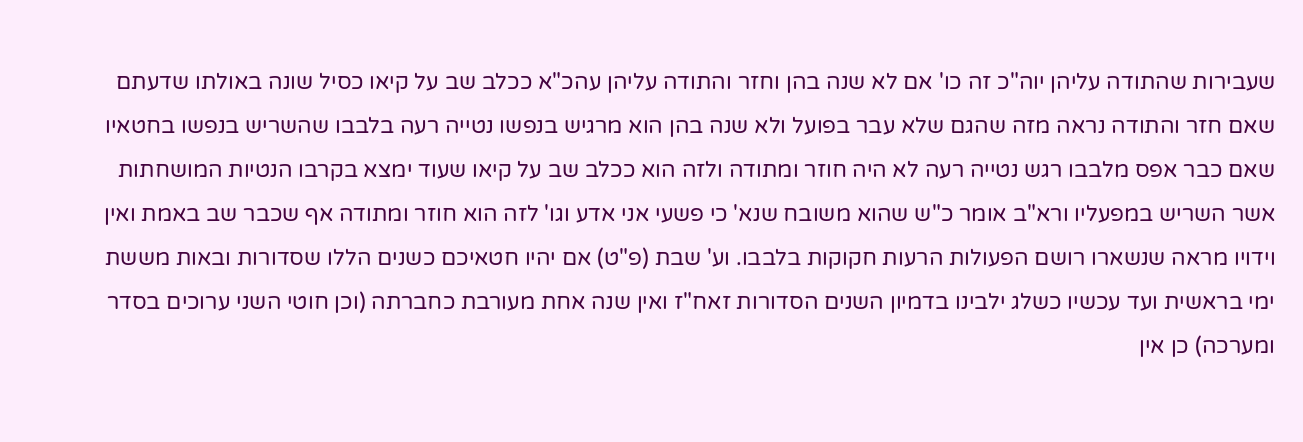שעבירות שהתודה עליהן יוה"כ זה כו' אם לא שנה בהן וחזר והתודה עליהן עהכ"א ככלב שב על קיאו כסיל שונה באולתו שדעתם שאם חזר והתודה נראה מזה שהגם שלא עבר בפועל ולא שנה בהן הוא מרגיש בנפשו נטייה רעה בלבבו שהשריש בנפשו בחטאיו שאם כבר אפס מלבבו רגש נטייה רעה לא היה חוזר ומתודה ולזה הוא ככלב שב על קיאו שעוד ימצא בקרבו הנטיות המושחתות אשר השריש במפעליו ורא"ב אומר כ"ש שהוא משובח שנא' כי פשעי אני אדע וגו' לזה הוא חוזר ומתודה אף שכבר שב באמת ואין וידויו מראה שנשארו רושם הפעולות הרעות חקוקות בלבבו. וע' שבת (פ"ט) אם יהיו חטאיכם כשנים הללו שסדורות ובאות מששת ימי בראשית ועד עכשיו כשלג ילבינו בדמיון השנים הסדורות זאח"ז ואין שנה אחת מעורבת כחברתה (וכן חוטי השני ערוכים בסדר ומערכה) כן אין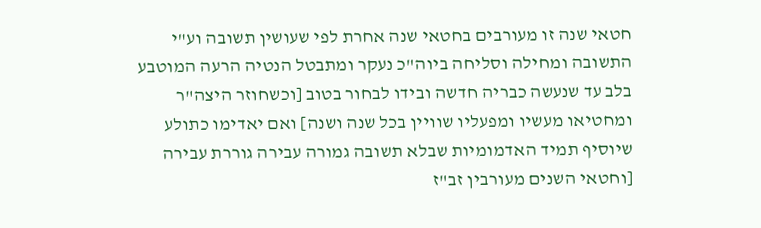חטאי שנה זו מעורבים בחטאי שנה אחרת לפי שעושין תשובה וע"י התשובה ומחילה וסליחה ביוה"כ נעקר ומתבטל הנטיה הרעה המוטבע בלב עד שנעשה כבריה חדשה ובידו לבחור בטוב [וכשחוזר היצה"ר ומחטיאו מעשיו ומפעליו שוויין בכל שנה ושנה] ואם יאדימו כתולע שיוסיף תמיד האדמומיות שבלא תשובה גמורה עבירה גוררת עבירה [וחטאי השנים מעורבין זב"ז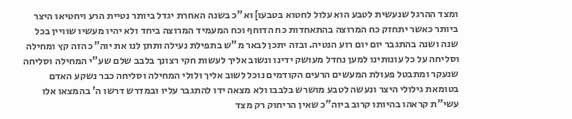ומצד ההרגל שנעשית לטבע הוא עלול לחטוא בטבעו] וא"כ בשנה האחרת יגדל ביותר נטיית הרע ויחטיאו היצר ביותר כאשר יתחזק כח המרוצה בהתאחדות כח הדוחף וכח המעמיד המרוצה ביחד ולא יהיו מעשיו שוויין בכל שנה ושנה בהתגבר יום יום רוע הנטיה. ובזה יתכן לבאר מ"ש בתפילת נעילה ותתן לנו את יוה"כ הזה קץ ומחילה וסליחה על כל עונותינו למען נחדל מעושק ידינו ונשוב אליך לעשות חקי רצונך בלבב שלם שע"י המחילה וסליחה שנעקר ומתבטל פעולת המעשים הרעים הקודמים נוכל לשוב אליך ולולי המחילה וסליחה כבר נשקע האדם בטומאת גילולי היצר ונעשה לטבע מושרש בלבבו ולא מצאה ידו להתגבר עליו ובמדרש דרשו ה' בהמצאו אלו עשי"ת קראהו בהיותו קרוב ביוה"כ שאין הריחוק רק מצד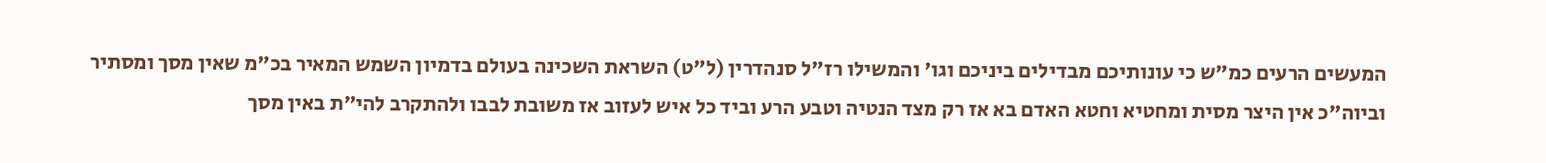המעשים הרעים כמ"ש כי עונותיכם מבדילים ביניכם וגו' והמשילו רז"ל סנהדרין (ל"ט) השראת השכינה בעולם בדמיון השמש המאיר בכ"מ שאין מסך ומסתיר וביוה"כ אין היצר מסית ומחטיא וחטא האדם בא אז רק מצד הנטיה וטבע הרע וביד כל איש לעזוב אז משובת לבבו ולהתקרב להי"ת באין מסך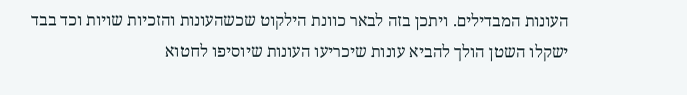העונות המבדילים. ויתכן בזה לבאר כוונת הילקוט שכשהעונות והזכיות שויות וכד בבד ישקלו השטן הולך להביא עונות שיכריעו העונות שיוסיפו לחטוא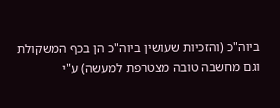ביוה"כ (והזכיות שעושין ביוה"כ הן בכף המשקולת וגם מחשבה טובה מצטרפת למעשה) ע"י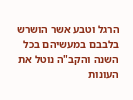הרגל וטבע אשר הושרש בלבבם במעשיהם בכל השנה והקב"ה נוטל את העונות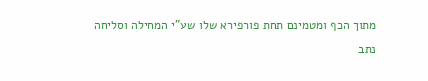מתוך הכף ומטמינם תחת פורפירא שלו שע"י המחילה וסליחה נתב